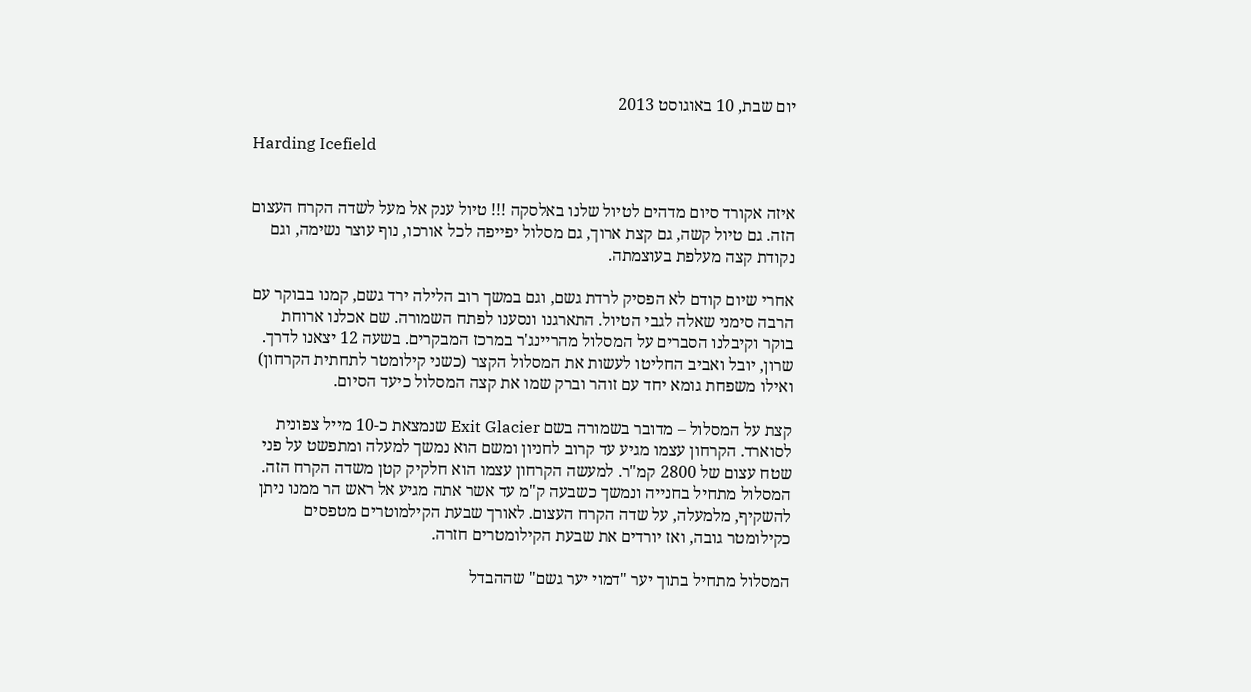יום שבת, 10 באוגוסט 2013

Harding Icefield


איזה אקורד סיום מדהים לטיול שלנו באלסקה !!! טיול ענק אל מעל לשדה הקרח העצום הזה. גם טיול קשה, גם קצת ארוך, גם מסלול יפייפה לכל אורכו, נוף עוצר נשימה, וגם נקודת קצה מעלפת בעוצמתה.

אחרי שיום קודם לא הפסיק לרדת גשם, וגם במשך רוב הלילה ירד גשם, קמנו בבוקר עם הרבה סימני שאלה לגבי הטיול. התארגנו ונסענו לפתח השמורה. שם אכלנו ארוחת בוקר וקיבלנו הסברים על המסלול מהריינג'ר במרכז המבקרים. בשעה 12 יצאנו לדרך. שרון, יובל ואביב החליטו לעשות את המסלול הקצר (כשני קילומטר לתחתית הקרחון) ואילו משפחת גומא יחד עם זוהר וברק שמו את קצה המסלול כיעד הסיום.

קצת על המסלול – מדובר בשמורה בשם Exit Glacier שנמצאת כ-10 מייל צפונית לסוארד. הקרחון עצמו מגיע עד קרוב לחניון ומשם הוא נמשך למעלה ומתפשט על פני שטח עצום של 2800 קמ"ר. למעשה הקרחון עצמו הוא חלקיק קטן משדה הקרח הזה. המסלול מתחיל בחנייה ונמשך כשבעה ק"מ עד אשר אתה מגיע אל ראש הר ממנו ניתן להשקיף, מלמעלה, על שדה הקרח העצום. לאורך שבעת הקילמוטרים מטפסים כקילומטר גובה, ואז יורדים את שבעת הקילומטרים חזרה.

המסלול מתחיל בתוך יער "דמוי יער גשם" שההבדל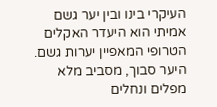העיקרי בינו ובין יער גשם אמיתי הוא היעדר האקלים הטרופי המאפיין יערות גשם. היער סבוך, מסביב מלא מפלים ונחלים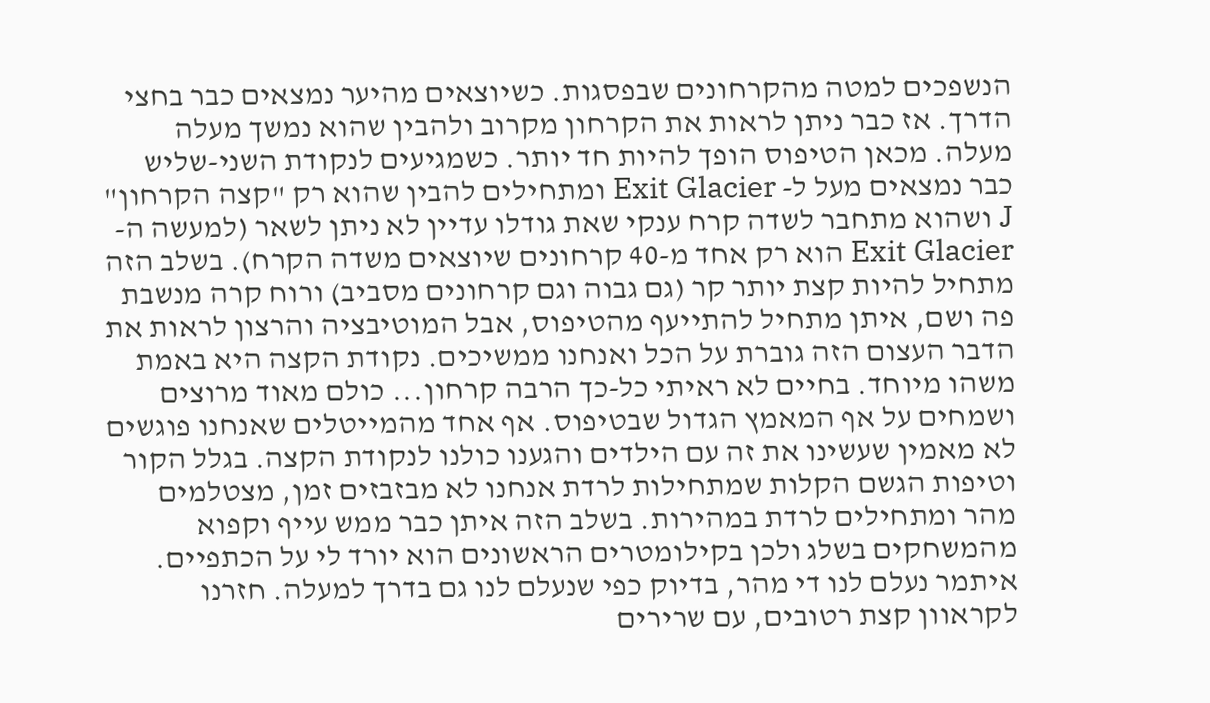הנשפכים למטה מהקרחונים שבפסגות. כשיוצאים מהיער נמצאים כבר בחצי הדרך. אז כבר ניתן לראות את הקרחון מקרוב ולהבין שהוא נמשך מעלה מעלה. מכאן הטיפוס הופך להיות חד יותר. כשמגיעים לנקודת השני-שליש כבר נמצאים מעל ל- Exit Glacier ומתחילים להבין שהוא רק "קצה הקרחון" J ושהוא מתחבר לשדה קרח ענקי שאת גודלו עדיין לא ניתן לשאר (למעשה ה-  Exit Glacier הוא רק אחד מ-40 קרחונים שיוצאים משדה הקרח). בשלב הזה מתחיל להיות קצת יותר קר (גם גבוה וגם קרחונים מסביב) ורוח קרה מנשבת פה ושם, איתן מתחיל להתייעף מהטיפוס, אבל המוטיבציה והרצון לראות את הדבר העצום הזה גוברת על הכל ואנחנו ממשיכים. נקודת הקצה היא באמת משהו מיוחד. בחיים לא ראיתי כל-כך הרבה קרחון... כולם מאוד מרוצים ושמחים על אף המאמץ הגדול שבטיפוס. אף אחד מהמייטלים שאנחנו פוגשים לא מאמין שעשינו את זה עם הילדים והגענו כולנו לנקודת הקצה. בגלל הקור וטיפות הגשם הקלות שמתחילות לרדת אנחנו לא מבזבזים זמן, מצטלמים מהר ומתחילים לרדת במהירות. בשלב הזה איתן כבר ממש עייף וקפוא מהמשחקים בשלג ולכן בקילומטרים הראשונים הוא יורד לי על הכתפיים. איתמר נעלם לנו די מהר, בדיוק כפי שנעלם לנו גם בדרך למעלה. חזרנו לקראוון קצת רטובים, עם שרירים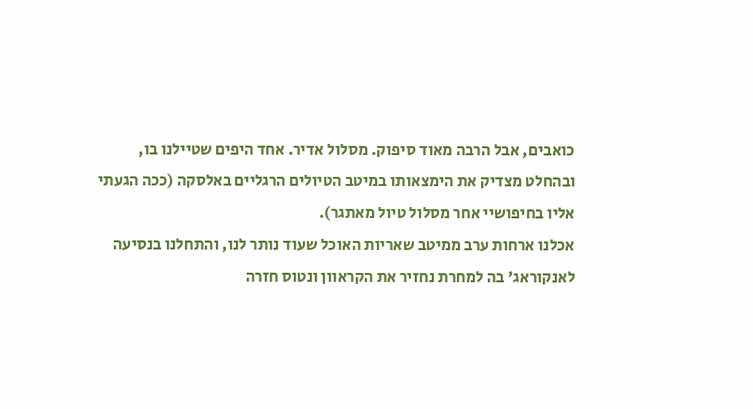כואבים, אבל הרבה מאוד סיפוק. מסלול אדיר. אחד היפים שטיילנו בו, ובהחלט מצדיק את הימצאותו במיטב הטיולים הרגליים באלסקה (ככה הגעתי אליו בחיפושיי אחר מסלול טיול מאתגר).
אכלנו ארחות ערב ממיטב שאריות האוכל שעוד נותר לנו, והתחלנו בנסיעה לאנקוראג' בה למחרת נחזיר את הקראוון ונטוס חזרה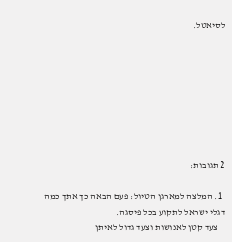לסיאטל.








2 תגובות:

  1. המלצה למארגן הטיול: פעם הבאה כך אתך כמה דגלי ישראל לתקוע בכל פיסגה.
    צעד קטן לאנושות וצעד גדול לאיתן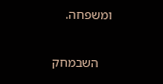ומשפחה.

    השבמחק